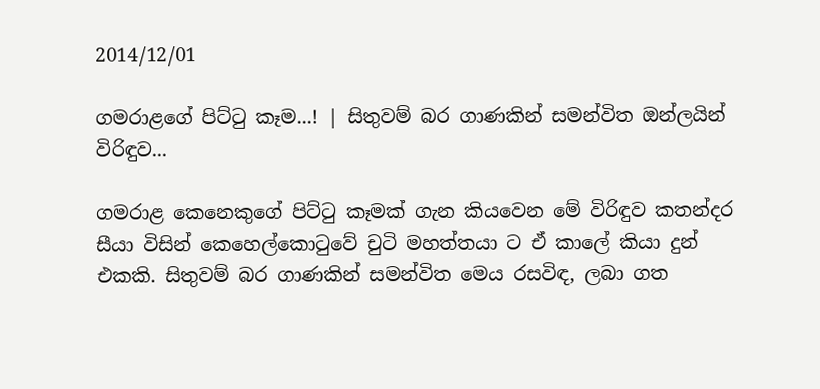2014/12/01

ගමරාළගේ පිට්ටු කෑම...! | සිතුවම් බර ගාණකින් සමන්විත ඔන්ලයින් විරිඳුව...

ගමරාළ කෙනෙකුගේ පිට්ටු කෑමක් ගැන කියවෙන මේ විරිඳුව කතන්දර සීයා විසින් කෙහෙල්කොටුවේ චුටි මහත්තයා ට ඒ කාලේ කියා දුන් එකකි. සිතුවම් බර ගාණකින් සමන්විත මෙය රසවිඳ, ලබා ගත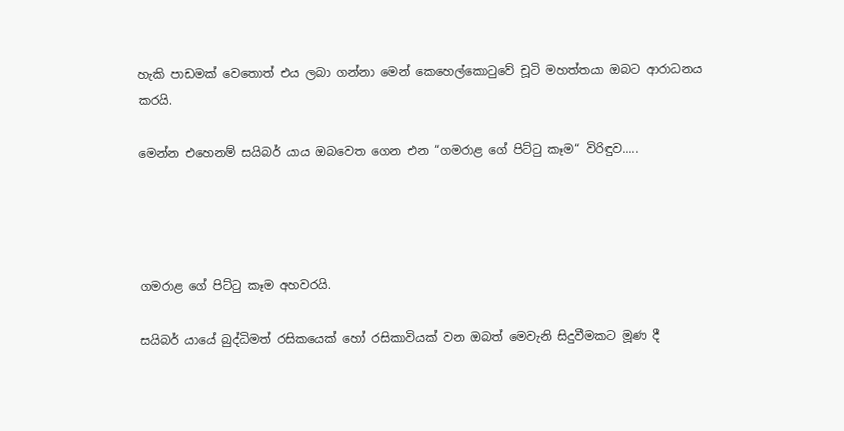හැකි පාඩමක් වෙතොත් එය ලබා ගන්නා මෙන් කෙහෙල්කොටුවේ චූටි මහත්තයා ඔබට ආරාධනය කරයි.

මෙන්න එහෙනම් සයිබර් යාය ඔබවෙත ගෙන එන “ගමරාළ ගේ පිට්ටු කෑම“ විරිඳුව.....




ගමරාළ ගේ පිට්ටු කෑම අහවරයි.

සයිබර් යායේ බුද්ධිමත් රසිකයෙක් හෝ රසිකාවියක් වන ඔබත් මෙවැනි සිදුවීමකට මූණ දී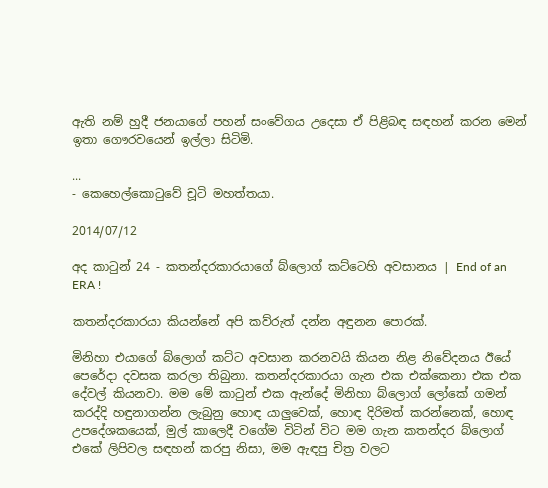ඇති නම් හුදී ජනයාගේ පහන් සංවේගය උදෙසා ඒ පිළිබඳ සඳහන් කරන මෙන් ඉතා ගෞරවයෙන් ඉල්ලා සිටිමි.

...
- කෙහෙල්කොටුවේ චූටි මහත්තයා.

2014/07/12

අද කාටුන් 24 - කතන්දරකාරයාගේ බ්ලොග් කට්ටෙහි අවසානය | End of an ERA !

කතන්දරකාරයා කියන්නේ අපි කව්රුත් දන්න අඳුනන පොරක්.

මිනිහා එයාගේ බ්ලොග් කට්ට අවසාන කරනවයි කියන නිළ නිවේදනය ඊයේ පෙරේදා දවසක කරලා තිබුනා. කතන්දරකාරයා ගැන එක එක්කෙනා එක එක දේවල් කියනවා. මම මේ කාටුන් එක ඇන්දේ මිනිහා බ්ලොග් ලෝකේ ගමන් කරද්දි හඳුනාගන්න ලැබුනු හොඳ යාලුවෙක්, හොඳ දිරිමත් කරන්නෙක්, හොඳ උපදේශකයෙක්, මුල් කාලෙදී වගේම විටින් විට මම ගැන කතන්දර බ්ලොග් එකේ ලිපිවල සඳහන් කරපු නිසා, මම ඇඳපු චිත්‍ර වලට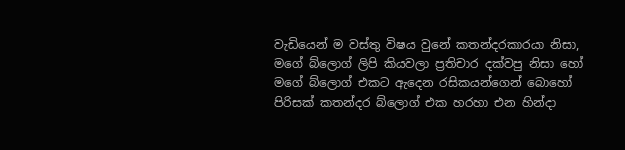වැඩියෙන් ම වස්තු විෂය වුනේ කතන්දරකාරයා නිසා, මගේ බ්ලොග් ලිපි කියවලා ප්‍රතිචාර දක්වපු නිසා හෝ මගේ බ්ලොග් එකට ඇදෙන රසිකයන්ගෙන් බොහෝ පිරිසක් කතන්දර බ්ලොග් එක හරහා එන හින්දා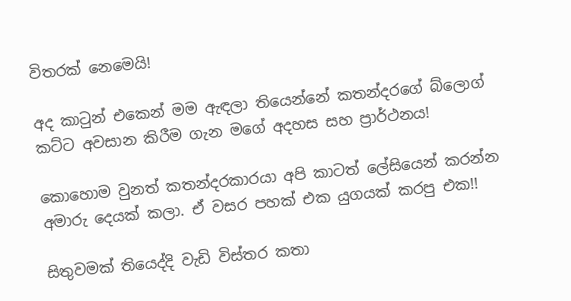විතරක් නෙමෙයි!

අද කාටුන් එකෙන් මම ඇඳලා තියෙන්නේ කතන්දරගේ බ්ලොග් කට්ට අවසාන කිරීම ගැන මගේ අදහස සහ ප්‍රාර්ථනය!

කොහොම වුනත් කතන්දරකාරයා අපි කාටත් ලේසියෙන් කරන්න අමාරු දෙයක් කලා. ඒ වසර පහක් එක යුගයක් කරපු එක!!

සිතුවමක් තියෙද්දි වැඩි විස්තර කතා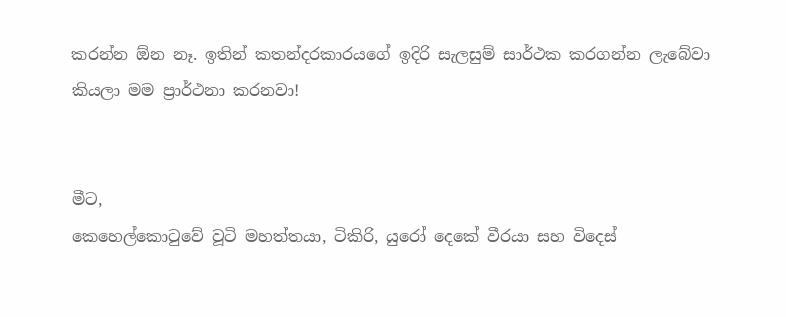කරන්න ඕන නෑ. ඉතින් කතන්දරකාරයගේ ඉදිරි සැලසුම් සාර්ථක කරගන්න ලැබේවා කියලා මම ප්‍රාර්ථනා කරනවා!


මීට,
කෙහෙල්කොටුවේ වූටි මහත්තයා, ටිකිරි, යුරෝ දෙකේ වීරයා සහ විදෙස්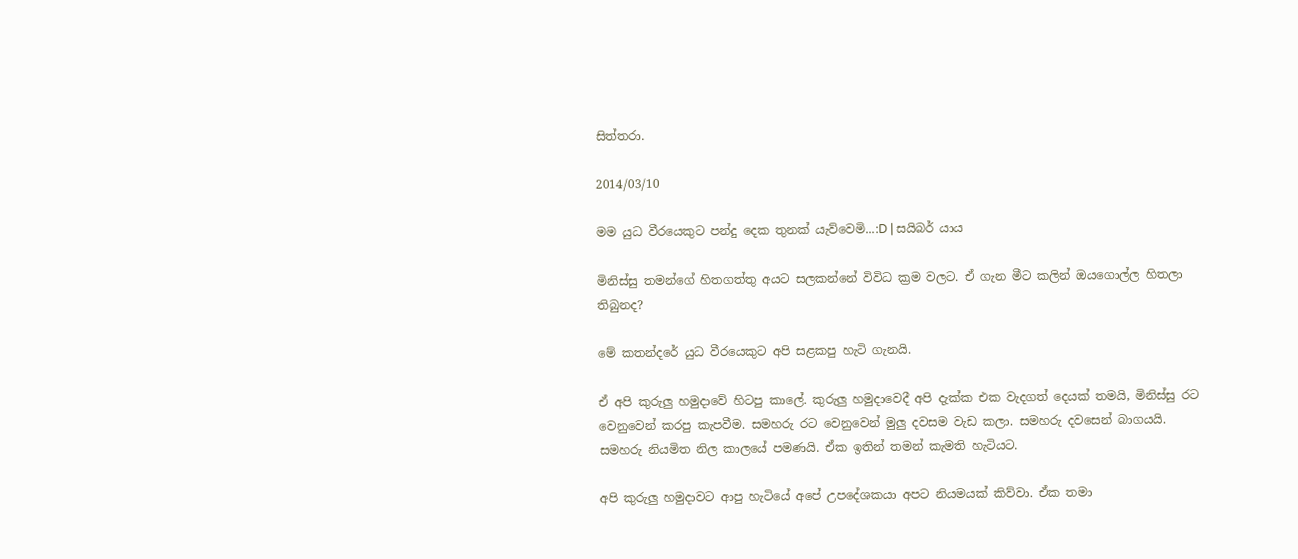සිත්තරා.

2014/03/10

මම යුධ වීරයෙකුට පන්දු දෙක තුනක් යැව්වෙමි...:D | සයිබර් යාය

මිනිස්සු තමන්ගේ හිතගත්තු අයට සලකන්නේ විවිධ ක්‍රම වලට. ඒ ගැන මීට කලින් ඔයගොල්ල හිතලා තිබුනද?

මේ කතන්දරේ යුධ වීරයෙකුට අපි සළකපු හැටි ගැනයි.

ඒ අපි කුරුලු හමුදාවේ හිටපු කාලේ. කුරුලු හමුදාවෙදී අපි දැක්ක එක වැදගත් දෙයක් තමයි, මිනිස්සු රට වෙනුවෙන් කරපු කැපවීම. සමහරු රට වෙනුවෙන් මුලු දවසම වැඩ කලා. සමහරු දවසෙන් බාගයයි. සමහරු නියමිත නිල කාලයේ පමණයි. ඒක ඉතින් තමන් කැමති හැටියට.

අපි කුරුලු හමුදාවට ආපු හැටියේ අපේ උපදේශකයා අපට නියමයක් කිව්වා. ඒක තමා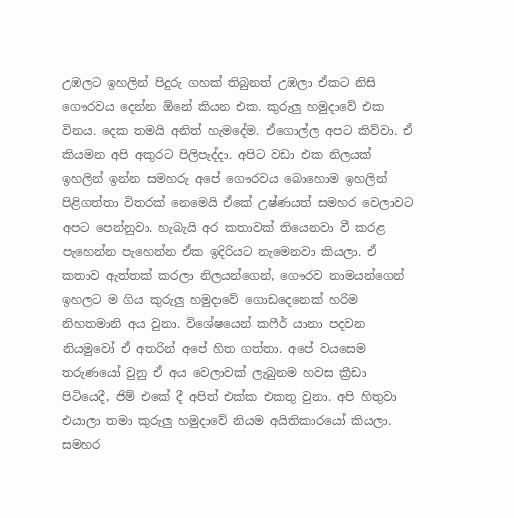උඹලට ඉහලින් පිදුරු ගහක් තිබුනත් උඹලා ඒකට නිසි ගෞරවය දෙන්න ඕනේ කියන එක. කුරුලු හමුදාවේ එක විනය. දෙක තමයි අනිත් හැමදේම. ඒගොල්ල අපට කිව්වා. ඒ කියමන අපි අකුරට පිලිපැද්දා. අපිට වඩා එක නිලයක් ඉහලින් ඉන්න සමහරු අපේ ගෞරවය බොහොම ඉහලින් පිළිගත්තා විතරක් නෙමෙයි ඒකේ උෂ්ණයත් සමහර වෙලාවට අපට පෙන්නුවා. හැබැයි අර කතාවක් තියෙනවා වී කරළ පැහෙන්න පැහෙන්න ඒක ඉදිරියට නැමෙනවා කියලා. ඒ කතාව ඇත්තක් කරලා නිලයන්ගෙන්, ගෞරව නාමයන්ගෙන් ඉහලට ම ගිය කුරුලු හමුදාවේ ගොඩදෙනෙක් හරිම නිහතමානි අය වුනා. විශේෂයෙන් කෆීර් යානා පදවන නියමුවෝ ඒ අතරින් අපේ හිත ගත්තා. අපේ වයසෙම තරුණයෝ වුනු ඒ අය වෙලාවක් ලැබුනම හවස ක්‍රීඩා පිටියෙදී, ජිම් එකේ දී අපිත් එක්ක එකතු වුනා. අපි හිතුවා එයාලා තමා කුරුලු හමුදාවේ නියම අයිතිකාරයෝ කියලා. සමහර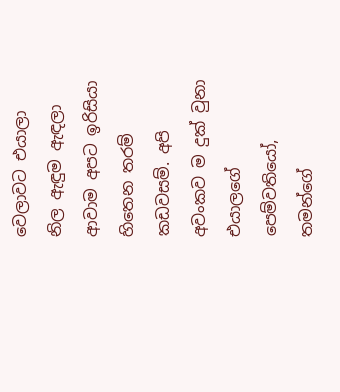වෙලාවට එයාලා නිල ඇඳුම ඇඳලා ආවාම අපට ඉරිසියා හිතෙන තරම් කඩවසම්. අපි අවංකව ම දුක් වුනා එයාලගේ පෙම්වතියෝ, තමන්ගේ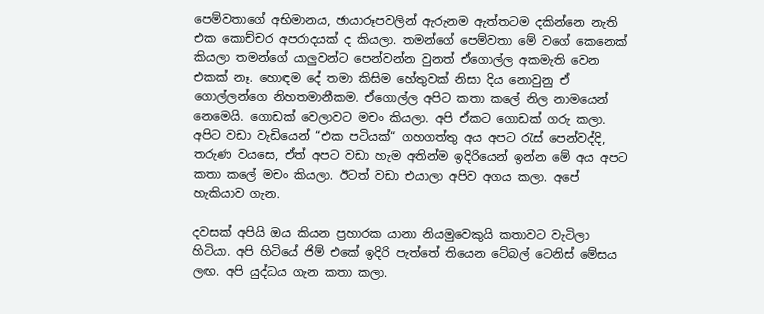පෙම්වතාගේ අභිමානය, ඡායාරූපවලින් ඇරුනම ඇත්තටම දකින්නෙ නැති එක කොච්චර අපරාදයක් ද කියලා. තමන්ගේ පෙම්වතා මේ වගේ කෙනෙක් කියලා තමන්ගේ යාලුවන්ට පෙන්වන්න වුනත් ඒගොල්ල අකමැති වෙන එකක් නෑ. හොඳම දේ තමා කිසිම හේතුවක් නිසා දිය නොවුනු ඒ ගොල්ලන්ගෙ නිහතමානීකම. ඒගොල්ල අපිට කතා කලේ නිල නාමයෙන් නෙමෙයි. ගොඩක් වෙලාවට මචං කියලා. අපි ඒකට ගොඩක් ගරු කලා. අපිට වඩා වැඩියෙන් “එක පටියක්“ ගහගත්තු අය අපට රැස් පෙන්වද්දි, තරුණ වයසෙ, ඒත් අපට වඩා හැම අතින්ම ඉදිරියෙන් ඉන්න මේ අය අපට කතා කලේ මචං කියලා. ඊටත් වඩා එයාලා අපිව අගය කලා. අපේ හැකියාව ගැන.

දවසක් අපියි ඔය කියන ප්‍රහාරක යානා නියමුවෙකුයි කතාවට වැටිලා හිටියා. අපි හිටියේ ජිම් එකේ ඉදිරි පැත්තේ තියෙන ටේබල් ටෙනිස් මේසය ලඟ. අපි යුද්ධය ගැන කතා කලා.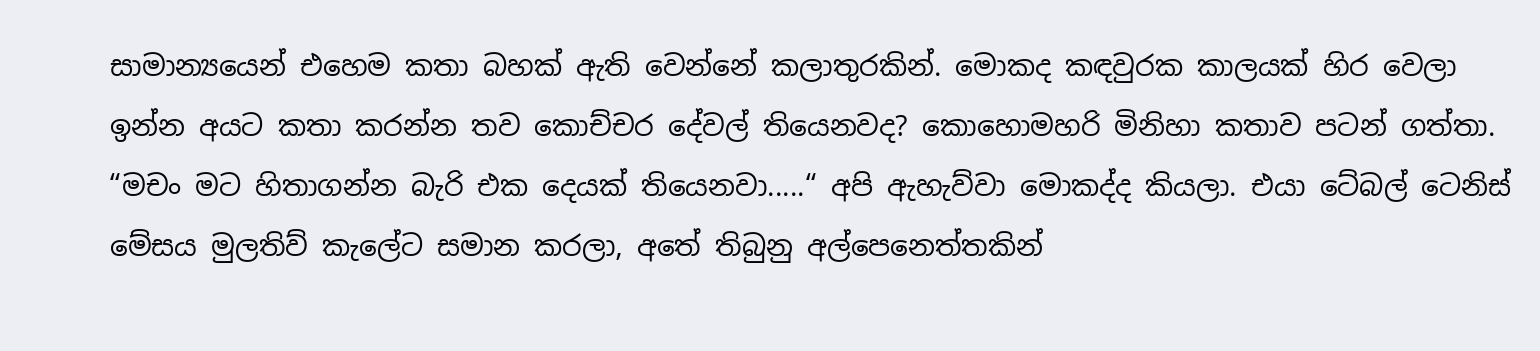සාමාන්‍යයෙන් එහෙම කතා බහක් ඇති වෙන්නේ කලාතුරකින්. මොකද කඳවුරක කාලයක් හිර වෙලා ඉන්න අයට කතා කරන්න තව කොච්චර දේවල් තියෙනවද? කොහොමහරි මිනිහා කතාව පටන් ගත්තා. “මචං මට හිතාගන්න බැරි එක දෙයක් තියෙනවා.....“ අපි ඇහැව්වා මොකද්ද කියලා. එයා ටේබල් ටෙනිස් මේසය මුලතිව් කැලේට සමාන කරලා, අතේ තිබුනු අල්පෙනෙත්තකින්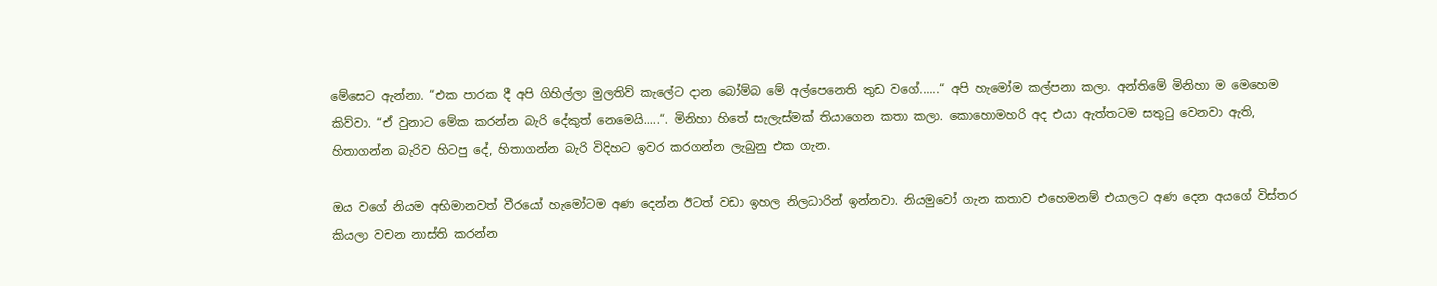මේසෙට ඇන්නා. “එක පාරක දී අපි ගිහිල්ලා මුලතිව් කැලේට දාන බෝම්බ මේ අල්පෙනෙති තුඩ වගේ......“ අපි හැමෝම කල්පනා කලා. අන්තිමේ මිනිහා ම මෙහෙම කිව්වා. “ඒ වුනාට මේක කරන්න බැරි දේකුත් නෙමෙයි.....“. මිනිහා හිතේ සැලැස්මක් තියාගෙන කතා කලා. කොහොමහරි අද එයා ඇත්තටම සතුටු වෙනවා ඇති, හිතාගන්න බැරිව හිටපු දේ, හිතාගන්න බැරි විදිහට ඉවර කරගන්න ලැබුනු එක ගැන.

ඔය වගේ නියම අභිමානවත් වීරයෝ හැමෝටම අණ දෙන්න ඊටත් වඩා ඉහල නිලධාරින් ඉන්නවා. නියමුවෝ ගැන කතාව එහෙමනම් එයාලට අණ දෙන අයගේ විස්තර කියලා වචන නාස්ති කරන්න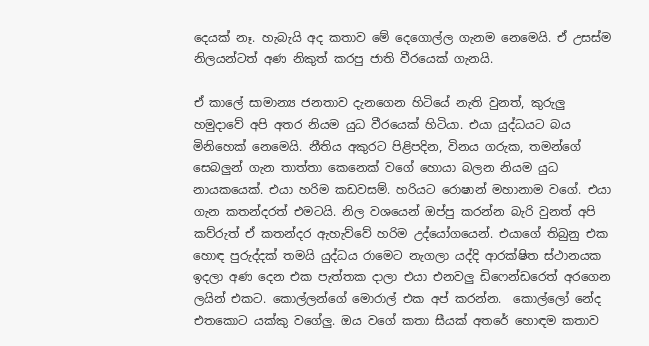දෙයක් නෑ. හැබැයි අද කතාව මේ දෙගොල්ල ගැනම නෙමෙයි. ඒ උසස්ම නිලයන්ටත් අණ නිකුත් කරපු ජාති වීරයෙක් ගැනයි.

ඒ කාලේ සාමාන්‍ය ජනතාව දැනගෙන හිටියේ නැති වුනත්, කුරුලු හමුදාවේ අපි අතර නියම යුධ වීරයෙක් හිටියා. එයා යුද්ධයට බය මිනිහෙක් නෙමෙයි. නීතිය අකුරට පිළිපදින, විනය ගරුක, තමන්ගේ සෙබලුන් ගැන තාත්තා කෙනෙක් වගේ හොයා බලන නියම යුධ නායකයෙක්. එයා හරිම කඩවසම්. හරියට රොෂාන් මහානාම වගේ. එයා ගැන කතන්දරත් එමටයි. නිල වශයෙන් ඔප්පු කරන්න බැරි වුනත් අපි කව්රුත් ඒ කතන්දර ඇහැව්වේ හරිම උද්යෝගයෙන්. එයාගේ තිබුනු එක හොඳ පුරුද්දක් තමයි යුද්ධය රාමෙට නැගලා යද්දි ආරක්ෂිත ස්ථානයක ඉදලා අණ දෙන එක පැත්තක දාලා එයා එනවලු ඩිෆෙන්ඩරෙත් අරගෙන ලයින් එකට. කොල්ලන්ගේ මොරාල් එක අප් කරන්න.  කොල්ලෝ නේද එතකොට යක්කු වගේලු. ඔය වගේ කතා සීයක් අතරේ හොඳම කතාව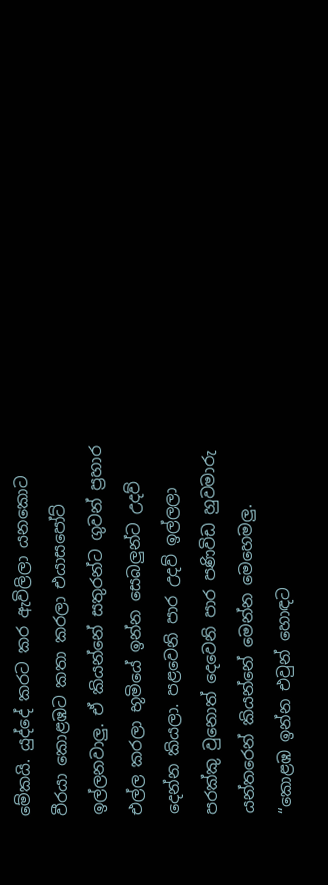මේකයි. යුද්දේ කරට කර ඇවිලිලා යනකොට වීරයා කොළඹට කතා කරලා එයාසපෝට් ඉල්ලනවාලු. ඒ කියන්නේ සතුරන්ට ගුවන් ප්‍රහාර එල්ල කරලා භූමියේ ඉන්න සෙබලුන්ට උදව් දෙන්න කියලා. පළවෙනි පාර උදව් ඉල්ලලා පරක්කු වුනොත් දෙවෙනි පාර පණිවිඩ හුවමාරු යන්තරෙන් කියන්නේ මෙන්න මෙහෙමලු. “කොළඹ ඉන්න එවුන් හොඳට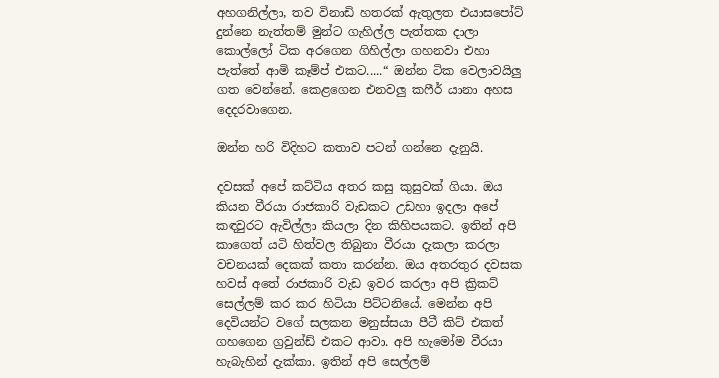අහගනිල්ලා, තව විනාඩි හතරක් ඇතුලත එයාසපෝට් දුන්නෙ නැත්තම් මුන්ට ගැහිල්ල පැත්තක දාලා කොල්ලෝ ටික අරගෙන ගිහිල්ලා ගහනවා එහා පැත්තේ ආමි කෑම්ප් එකට.....“ ඔන්න ටික වෙලාවයිලු ගත වෙන්නේ. කෙළගෙන එනවලු කෆීර් යානා අහස දෙදරවාගෙන.

ඔන්න හරි විදිහට කතාව පටන් ගන්නෙ දැනුයි.

දවසක් අපේ කට්ටිය අතර කසු කුසුවක් ගියා. ඔය කියන වීරයා රාජකාරි වැඩකට උඩහා ඉදලා අපේ කඳවුරට ඇවිල්ලා කියලා දින කිහිපයකට. ඉතින් අපි කාගෙත් යටි හිත්වල තිබුනා වීරයා දැකලා කරලා වචනයක් දෙකක් කතා කරන්න. ඔය අතරතුර දවසක හවස් අතේ රාජකාරි වැඩ ඉවර කරලා අපි ක්‍රිකට් සෙල්ලම් කර කර හිටියා පිට්ටනියේ. මෙන්න අපි දෙවියන්ට වගේ සලකන මනුස්සයා පීටී කිට් එකත් ගහගෙන ග්‍රවුන්ඩ් එකට ආවා. අපි හැමෝම වීරයා හැබැහින් දැක්කා. ඉතින් අපි සෙල්ලම්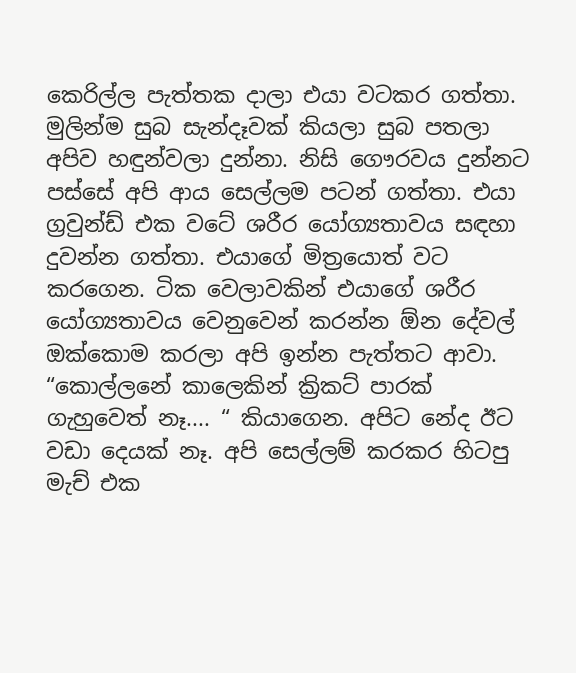කෙරිල්ල පැත්තක දාලා එයා වටකර ගත්තා. මුලින්ම සුබ සැන්දෑවක් කියලා සුබ පතලා අපිව හඳුන්වලා දුන්නා. නිසි ගෞරවය දුන්නට පස්සේ අපි ආය සෙල්ලම පටන් ගත්තා. එයා ග්‍රවුන්ඩ් එක වටේ ශරීර යෝග්‍යතාවය සඳහා දුවන්න ගත්තා. එයාගේ මිත්‍රයොත් වට කරගෙන. ටික වෙලාවකින් එයාගේ ශරීර යෝග්‍යතාවය වෙනුවෙන් කරන්න ඕන දේවල් ඔක්කොම කරලා අපි ඉන්න පැත්තට ආවා. “කොල්ලනේ කාලෙකින් ක්‍රිකට් පාරක් ගැහුවෙත් නෑ.... “ කියාගෙන. අපිට නේද ඊට වඩා දෙයක් නෑ. අපි සෙල්ලම් කරකර හිටපු මැච් එක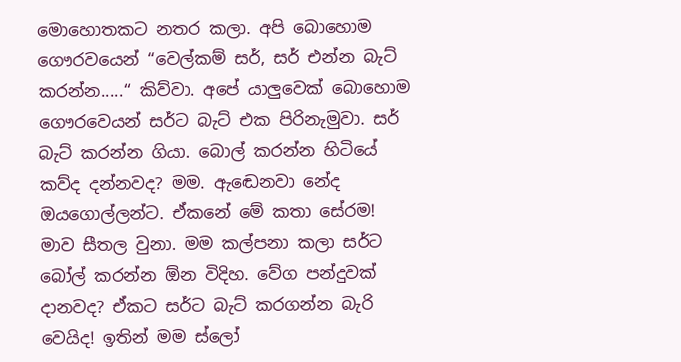මොහොතකට නතර කලා. අපි බොහොම ගෞරවයෙන් “වෙල්කම් සර්, සර් එන්න බැට් කරන්න.....“ කිව්වා. අපේ යාලුවෙක් බොහොම ගෞරවෙයන් සර්ට බැට් එක පිරිනැමුවා. සර් බැට් කරන්න ගියා. බොල් කරන්න හිටියේ කව්ද දන්නවද? මම. ඇඬෙනවා නේද ඔයගොල්ලන්ට‍. ඒකනේ මේ කතා සේරම! මාව සීතල වුනා. මම කල්පනා කලා සර්ට බෝල් කරන්න ඕන විදිහ. වේග පන්දුවක් දානවද? ඒකට සර්ට බැට් කරගන්න බැරි වෙයිද! ඉතින් මම ස්ලෝ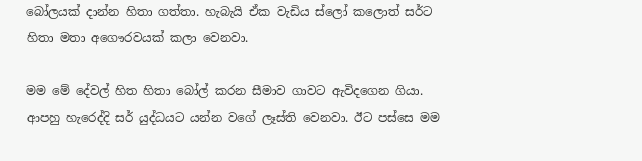බෝලයක් දාන්න හිතා ගත්තා. හැබැයි ඒක වැඩිය ස්ලෝ කලොත් සර්ට හිතා මතා අගෞරවයක් කලා වෙනවා.

මම මේ දේවල් හිත හිතා බෝල් කරන සීමාව ගාවට ඇවිදගෙන ගියා. ආපහු හැරෙද්දි සර් යුද්ධයට යන්න වගේ ලෑස්ති වෙනවා. ඊට පස්සෙ මම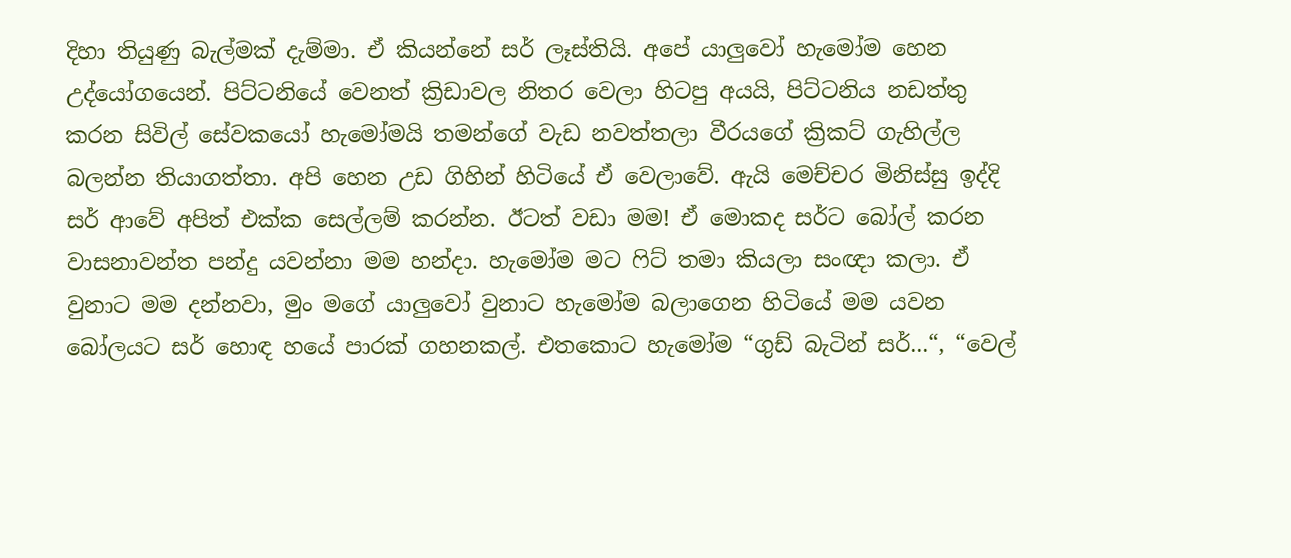දිහා තියුණු බැල්මක් දැම්මා. ඒ කියන්නේ සර් ලෑස්තියි. අපේ යාලුවෝ හැමෝම හෙන උද්යෝගයෙන්. පිට්ටනියේ වෙනත් ක්‍රිඩාවල නිතර වෙලා හිටපු අයයි, පිට්ටනිය නඩත්තු කරන සිවිල් සේවකයෝ හැමෝමයි තමන්ගේ වැඩ නවත්තලා වීරයගේ ක්‍රිකට් ගැහිල්ල බලන්න තියාගත්තා. අපි හෙන උඩ ගිහින් හිටියේ ඒ වෙලාවේ. ඇයි මෙච්චර මිනිස්සු ඉද්දි සර් ආවේ අපිත් එක්ක සෙල්ලම් කරන්න. ඊටත් වඩා මම! ඒ මොකද සර්ට බෝල් කරන වාසනාවන්ත පන්දු යවන්නා මම හන්දා. හැමෝම මට ෆිට් තමා කියලා සංඥා කලා. ඒ වුනාට මම දන්නවා, මුං මගේ යාලුවෝ වුනාට හැමෝම බලාගෙන හිටියේ මම යවන බෝලයට සර් හොඳ හයේ පාරක් ගහනකල්. එතකොට හැමෝම “ගුඩ් බැටින් සර්...“, “වෙල්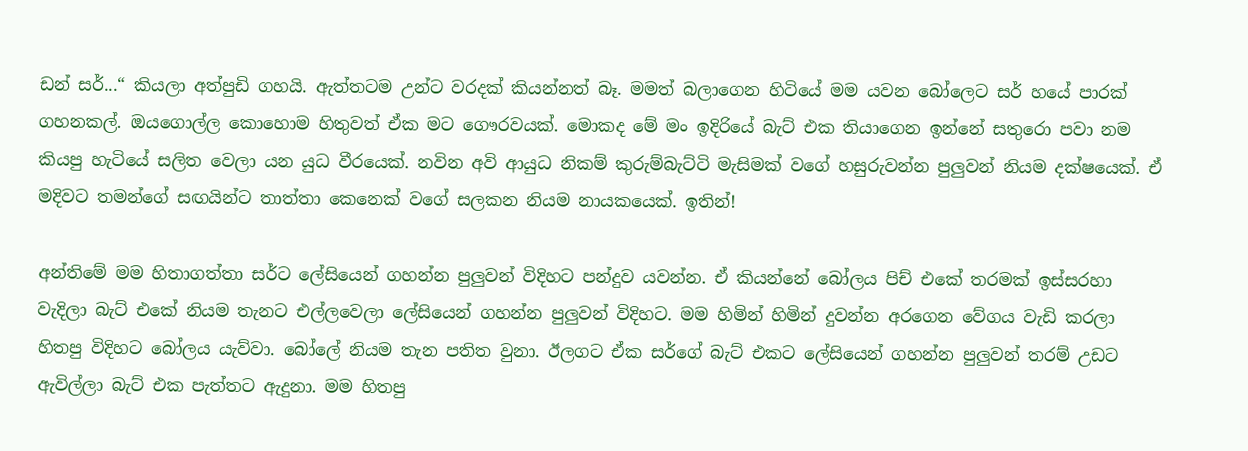ඩන් සර්...“ කියලා අත්පුඩි ගහයි. ඇත්තටම උන්ට වරදක් කියන්නත් බෑ. මමත් බලාගෙන හිටියේ මම යවන බෝලෙට සර් හයේ පාරක් ගහනකල්. ඔයගොල්ල කොහොම හිතුවත් ඒක මට ගෞරවයක්. මොකද මේ මං ඉදිරියේ බැට් එක තියාගෙන ඉන්නේ සතුරො පවා නම කියපු හැටියේ සලිත වෙලා යන යුධ වීරයෙක්. නවින අවි ආයුධ නිකම් කුරුම්බැට්ටි මැසිමක් වගේ හසුරුවන්න පුලුවන් නියම දක්ෂයෙක්. ඒ මදිවට තමන්ගේ සඟයින්ට තාත්තා කෙනෙක් වගේ සලකන නියම නායකයෙක්. ඉතින්!

අන්තිමේ මම හිතාගත්තා සර්ට ලේසියෙන් ගහන්න පුලුවන් විදිහට පන්දුව යවන්න. ඒ කියන්නේ බෝලය පිච් එකේ තරමක් ඉස්සරහා වැදිලා බැට් එකේ නියම තැනට එල්ලවෙලා ලේසියෙන් ගහන්න පුලුවන් විදිහට. මම හිමින් හිමින් දුවන්න අරගෙන වේගය වැඩි කරලා හිතපු විදිහට බෝලය යැව්වා. බෝලේ නියම තැන පතිත වුනා. ඊලගට ඒක සර්ගේ බැට් එකට ලේසියෙන් ගහන්න පුලුවන් තරම් උඩට ඇවිල්ලා බැට් එක පැත්තට ඇදුනා. මම හිතපු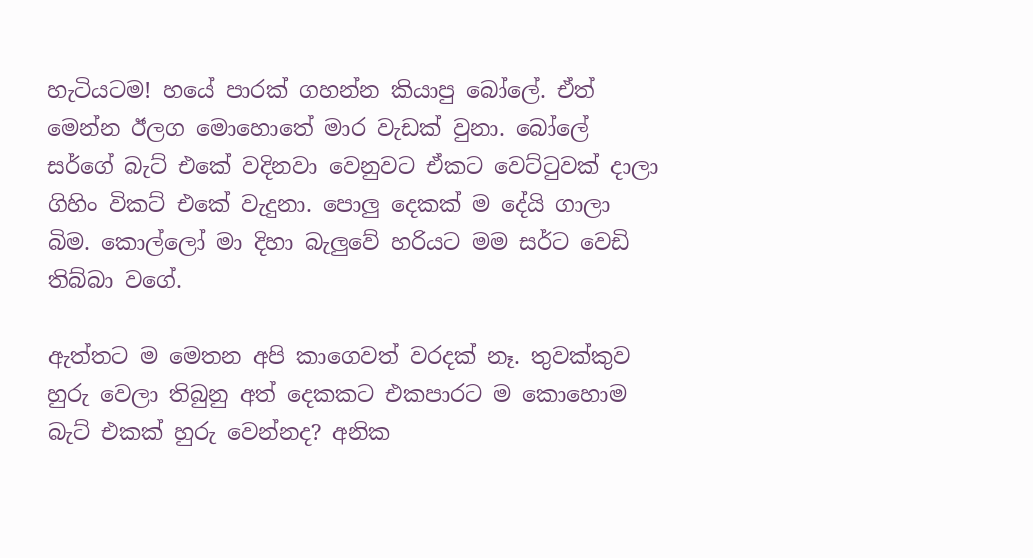හැටියටම! හයේ පාරක් ගහන්න කියාපු බෝලේ. ඒත් මෙන්න ඊලග මොහොතේ මාර වැඩක් වුනා. බෝලේ සර්ගේ බැට් එකේ වදිනවා වෙනුවට ඒකට වෙට්ටුවක් දාලා ගිහිං විකට් එකේ වැදුනා. පොලු දෙකක් ම දේයි ගාලා බිම. කොල්ලෝ මා දිහා බැලුවේ හරියට මම සර්ට වෙඩි තිබ්බා වගේ.

ඇත්තට ම මෙතන අපි කාගෙවත් වරදක් නෑ. තුවක්කුව හුරු වෙලා තිබුනු අත් දෙකකට එකපාරට ම කොහොම බැට් එකක් හුරු වෙන්නද? අනික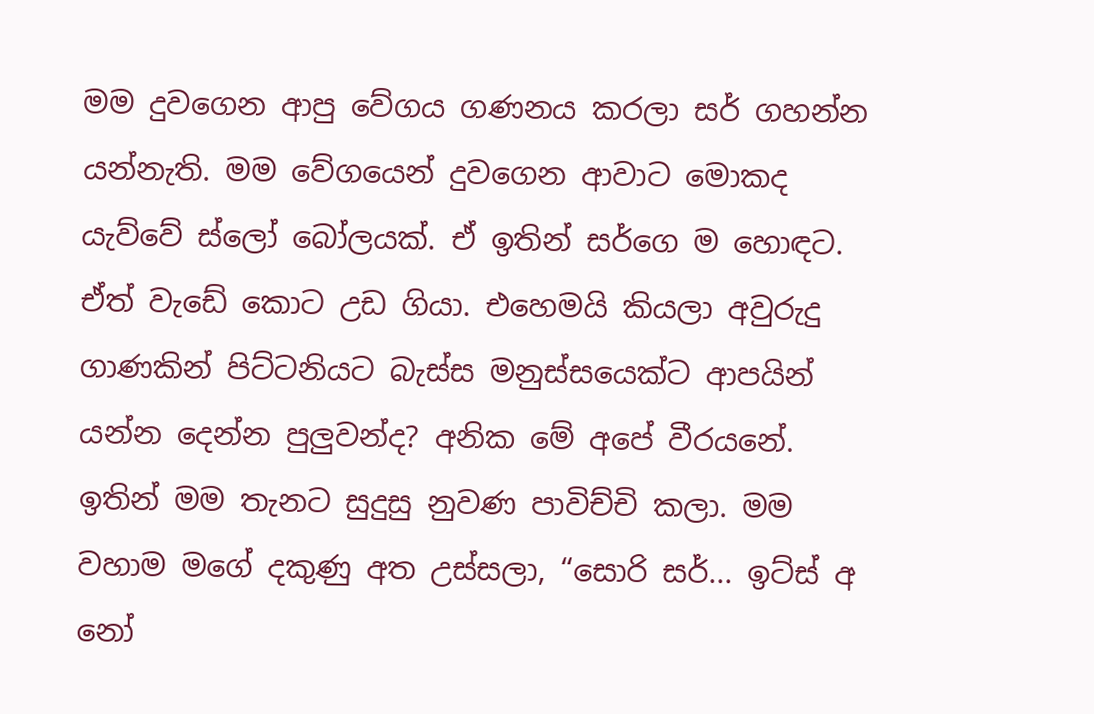මම දුවගෙන ආපු වේගය ගණනය කරලා සර් ගහන්න යන්නැති. මම වේගයෙන් දුවගෙන ආවාට මොකද යැව්වේ ස්ලෝ බෝලයක්. ඒ ඉතින් සර්ගෙ ම හොඳට. ඒත් වැඩේ කොට උඩ ගියා. එහෙමයි කියලා අවුරුදු ගාණකින් පිට්ටනියට බැස්ස මනුස්සයෙක්ට ආපයින් යන්න දෙන්න පුලුවන්ද? අනික මේ අපේ වීරයනේ. ඉතින් මම තැනට සුදුසු නුවණ පාවිච්චි කලා. මම වහාම මගේ දකුණු අත උස්සලා, “සොරි සර්... ඉට්ස් අ නෝ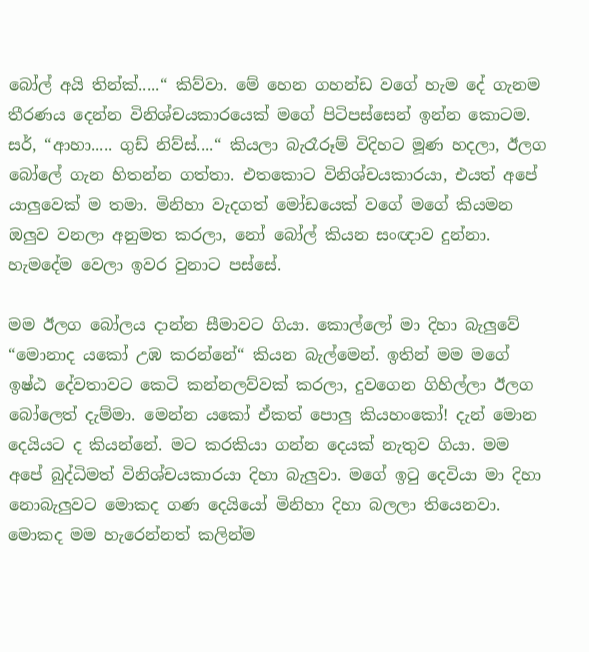බෝල් අයි තින්ක්.....“ කිව්වා. මේ හෙන ගහන්ඩ වගේ හැම දේ ගැනම තීරණය දෙන්න විනිශ්චයකාරයෙක් මගේ පිටිපස්සෙන් ඉන්න කොටම. සර්, “ආහා..... ගුඩ් නිව්ස්....“ කියලා බැරෑරූම් විදිහට මූණ හදලා, ඊලග බෝලේ ගැන හිතන්න ගත්තා. එතකොට විනිශ්චයකාරයා, එයත් අපේ යාලුවෙක් ම තමා. මිනිහා වැදගත් මෝඩයෙක් වගේ මගේ කියමන ඔලුව වනලා අනුමත කරලා, නෝ බෝල් කියන සංඥාව දුන්නා. හැමදේම වෙලා ඉවර වුනාට පස්සේ.

මම ඊලග බෝලය දාන්න සීමාවට ගියා. කොල්ලෝ මා දිහා බැලුවේ “මොනාද යකෝ උඹ කරන්නේ“ කියන බැල්මෙන්. ඉතින් මම මගේ ඉෂ්ඨ දේවතාවට කෙටි කන්නලව්වක් කරලා, දුවගෙන ගිහිල්ලා ඊලග බෝලෙත් දැම්මා. මෙන්න යකෝ ඒකත් පොලු කියහංකෝ! දැන් මොන දෙයියට ද කියන්නේ. මට කරකියා ගන්න දෙයක් නැතුව ගියා. මම අපේ බුද්ධිමත් විනිශ්චයකාරයා දිහා බැලුවා. මගේ ඉටු දෙවියා මා දිහා නොබැලුවට මොකද ගණ දෙයියෝ මිනිහා දිහා බලලා තියෙනවා. මොකද මම හැරෙන්නත් කලින්ම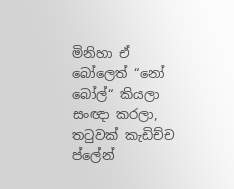මිනිහා ඒ බෝලෙත් “නෝ බෝල්“ කියලා සංඥා කරලා, තටුවක් කැඩිච්ච ප්ලේන්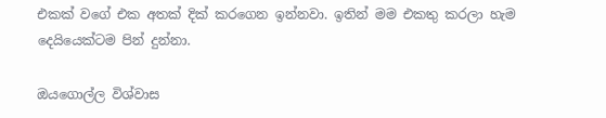එකක් වගේ එක අතක් දික් කරගෙන ඉන්නවා. ඉතින් මම එකතු කරලා හැම දෙයියෙක්ටම පින් දුන්නා.

ඔයගොල්ල විශ්වාස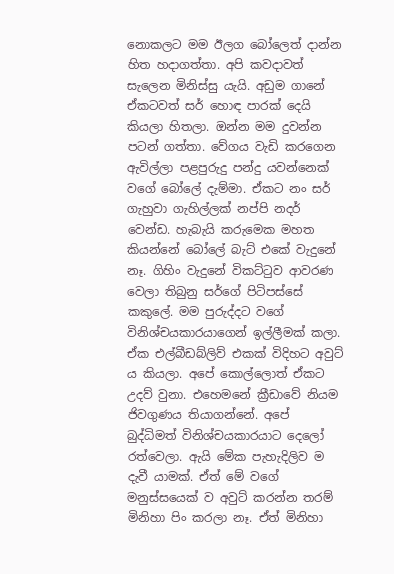නොකලට මම ඊලග බෝලෙත් දාන්න හිත හදාගත්තා. අපි කවදාවත් සැලෙන මිනිස්සු යැයි. අඩුම ගානේ ඒකටවත් සර් හොඳ පාරක් දෙයි කියලා හිතලා. ඔන්න මම දුවන්න පටන් ගත්තා. වේගය වැඩි කරගෙන ඇවිල්ලා පළපුරුදු පන්දු යවන්නෙක් වගේ බෝලේ දැම්මා. ඒකට නං සර් ගැහුවා ගැහිල්ලක් නප්පි නදර් වෙන්ඩ. හැබැයි කරුමෙක මහත කියන්නේ බෝලේ බැට් එකේ වැදුනේ නෑ. ගිහිං වැදුනේ විකට්ටුව ආවරණ වෙලා තිබුනු සර්ගේ පිටිපස්සේ කකුලේ. මම පුරුද්දට වගේ විනිශ්චයකාරයාගෙන් ඉල්ලීමක් කලා. ඒක එල්බීඩබ්ලිව් එකක් විදිහට අවුට් ය කියලා. අපේ කොල්ලොත් ඒකට උදව් වුනා. එහෙමනේ ක්‍රීඩාවේ නියම ජිවගුණය තියාගන්නේ. අපේ බුද්ධිමත් විනිශ්චයකාරයාට දෙලෝ රත්වෙලා. ඇයි මේක පැහැදිලිව ම දැවී යාමක්. ඒත් මේ වගේ මනුස්සයෙක් ව අවුට් කරන්න තරම් මිනිහා පිං කරලා නෑ. ඒත් මිනිහා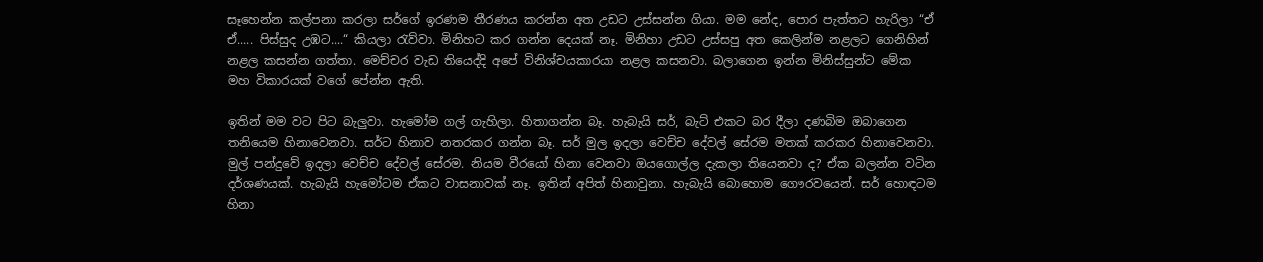සෑහෙන්න කල්පනා කරලා සර්ගේ ඉරණම තීරණය කරන්න අත උඩට උස්සන්න ගියා. මම නේද, පොර පැත්තට හැරිලා “ඒ ඒ..... පිස්සුද උඹට....“ කියලා රැව්වා. මිනිහට කර ගන්න දෙයක් නෑ. මිනිහා උඩට උස්සපු අත කෙලින්ම නළලට ගෙනිහින් නළල කසන්න ගත්තා. මෙච්චර වැඩ තියෙද්දි අපේ විනිශ්චයකාරයා නළල කසනවා. බලාගෙන ඉන්න මිනිස්සුන්ට මේක මහ විකාරයක් වගේ පේන්න ඇති.

ඉතින් මම වට පිට බැලුවා. හැමෝම ගල් ගැහිලා. හිතාගන්න බෑ. හැබැයි සර්, බැට් එකට බර දීලා දණබිම ඔබාගෙන තනියෙම හිනාවෙනවා. සර්ට හිනාව නතරකර ගන්න බෑ. සර් මුල ඉදලා වෙච්ච දේවල් සේරම මතක් කරකර හිනාවෙනවා. මුල් පන්දුවේ ඉදලා වෙච්ච දේවල් සේරම. නියම වීරයෝ හිනා වෙනවා ඔයගොල්ල දැකලා තියෙනවා ද? ඒක බලන්න වටින දර්ශණයක්. හැබැයි හැමෝටම ඒකට වාසනාවක් නෑ. ඉතින් අපිත් හිනාවුනා. හැබැයි බොහොම ගෞරවයෙන්. සර් හොඳටම හිනා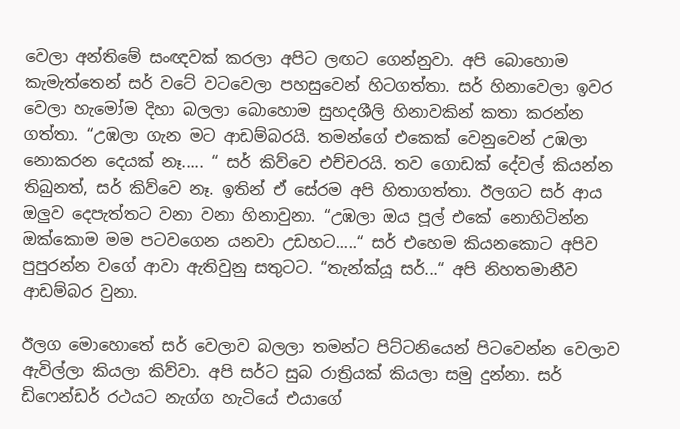වෙලා අන්තිමේ සංඥවක් කරලා අපිට ලඟට ගෙන්නුවා. අපි බොහොම කැමැත්තෙන් සර් වටේ වටවෙලා පහසුවෙන් හිටගත්තා. සර් හිනාවෙලා ඉවර වෙලා හැමෝම දිහා බලලා බොහොම සුහදශීලි හිනාවකින් කතා කරන්න ගත්තා. “උඹලා ගැන මට ආඩම්බරයි. තමන්ගේ එකෙක් වෙනුවෙන් උඹලා නොකරන දෙයක් නෑ..... “ සර් කිව්වෙ එච්චරයි. තව ගොඩක් දේවල් කියන්න තිබුනත්, සර් කිව්වෙ නෑ. ඉතින් ඒ සේරම අපි හිතාගත්තා. ඊලගට සර් ආය ඔලුව දෙපැත්තට වනා වනා හිනාවුනා. “උඹලා ඔය පූල් එකේ නොහිටින්න ඔක්කොම මම පටවගෙන යනවා උඩහට.....“ සර් එහෙම කියනකොට අපිව පුපුරන්න වගේ ආවා ඇතිවුනු සතුටට. “තැන්ක්යූ සර්...“ අපි නිහතමානීව ආඩම්බර වුනා.

ඊලග මොහොතේ සර් වෙලාව බලලා තමන්ට පිට්ටනියෙන් පිටවෙන්න වෙලාව ඇවිල්ලා කියලා කිව්වා. අපි සර්ට සුබ රාත්‍රියක් කියලා සමු දුන්නා. සර් ඩිෆෙන්ඩර් රථයට නැග්ග හැටියේ එයාගේ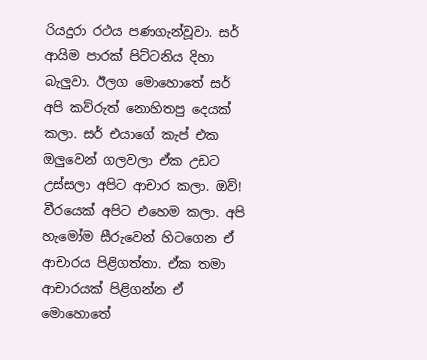රියදුරා රථය පණගැන්වූවා. සර් ආයිම පාරක් පිට්ටනිය දිහා බැලුවා. ඊලග මොහොතේ සර් අපි කව්රුත් නොහිතපු දෙයක් කලා. සර් එයාගේ කැප් එක ඔලුවෙන් ගලවලා ඒක උඩට උස්සලා අපිට ආචාර කලා. ඔව්! වීරයෙක් අපිට එහෙම කලා. අපි හැමෝම සීරුවෙන් හිටගෙන ඒ ආචාරය පිළිගත්තා. ඒක තමා ආචාරයක් පිළිගන්න ඒ මොහොතේ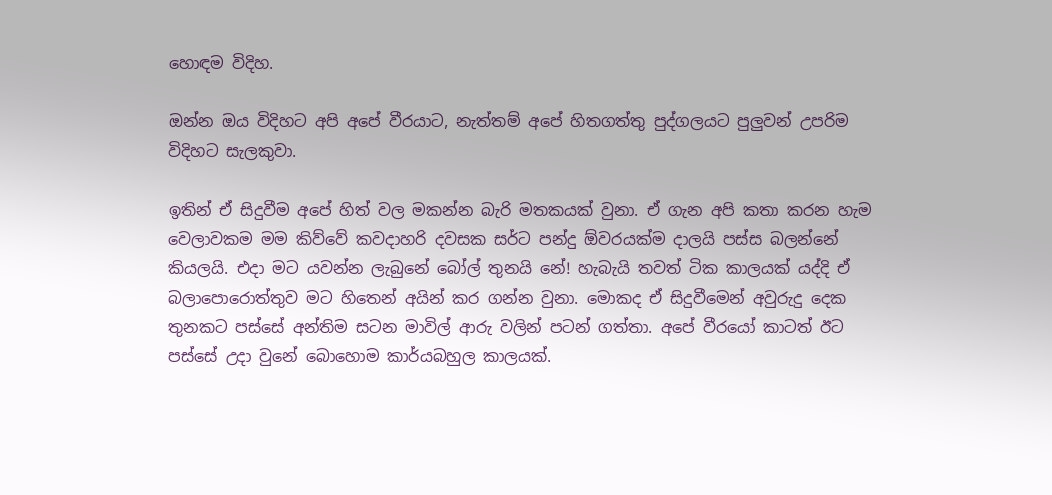හොඳම විදිහ.

ඔන්න ඔය විදිහට අපි අපේ වීරයාට, නැත්තම් අපේ හිතගත්තු පුද්ගලයට පුලුවන් උපරිම විදිහට සැලකුවා.

ඉතින් ඒ සිදුවීම අපේ හිත් වල මකන්න බැරි මතකයක් වුනා. ඒ ගැන අපි කතා කරන හැම වෙලාවකම මම කිව්වේ කවදාහරි දවසක සර්ට පන්දු ඕවරයක්ම දාලයි පස්ස බලන්නේ කියලයි. එදා මට යවන්න ලැබුනේ බෝල් තුනයි නේ! හැබැයි තවත් ටික කාලයක් යද්දි ඒ බලාපොරොත්තුව මට හිතෙන් අයින් කර ගන්න වුනා. මොකද ඒ සිදුවීමෙන් අවුරුදු දෙක තුනකට පස්සේ අන්තිම සටන මාවිල් ආරු වලින් පටන් ගත්තා. අපේ වීරයෝ කාටත් ඊට පස්සේ උදා වුනේ බොහොම කාර්යබහුල කාලයක්.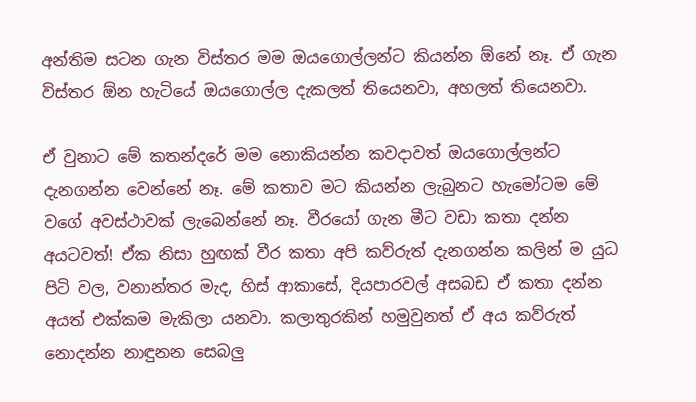අන්තිම සටන ගැන විස්තර මම ඔයගොල්ලන්ට කියන්න ඕනේ නෑ. ඒ ගැන විස්තර ඕන හැටියේ ඔයගොල්ල දැකලත් තියෙනවා, අහලත් තියෙනවා.

ඒ වුනාට මේ කතන්දරේ මම නොකියන්න කවදාවත් ඔයගොල්ලන්ට දැනගන්න වෙන්නේ නෑ. මේ කතාව මට කියන්න ලැබුනට හැමෝටම මේ වගේ අවස්ථාවක් ලැබෙන්නේ නෑ. වීරයෝ ගැන මීට වඩා කතා දන්න අයටවත්! ඒක නිසා හුඟක් වීර කතා අපි කව්රුත් දැනගන්න කලින් ම යුධ පිටි වල, වනාන්තර මැද, හිස් ආකාසේ, දියපාරවල් අසබඩ ඒ කතා දන්න අයත් එක්කම මැකිලා යනවා. කලාතුරකින් හමුවුනත් ඒ අය කව්රුත් නොදන්න නාඳුනන සෙබලු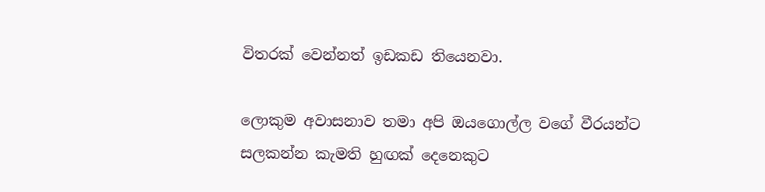විතරක් වෙන්නත් ඉඩකඩ තියෙනවා.

ලොකුම අවාසනාව තමා අපි ඔයගොල්ල වගේ වීරයන්ට සලකන්න කැමති හුඟක් දෙනෙකුට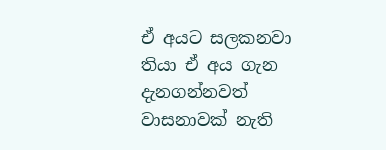ඒ අයට සලකනවා තියා ඒ අය ගැන දැනගන්නවත් වාසනාවක් නැති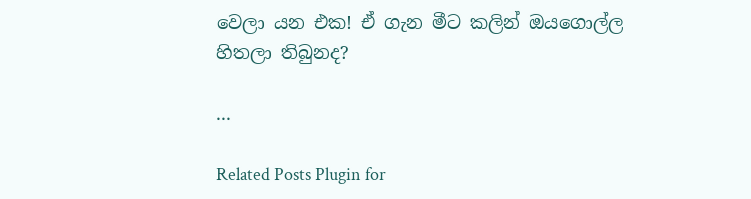වෙලා යන එක! ඒ ගැන මීට කලින් ඔයගොල්ල හිතලා තිබුනද?

...

Related Posts Plugin for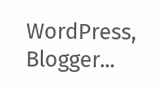WordPress, Blogger...